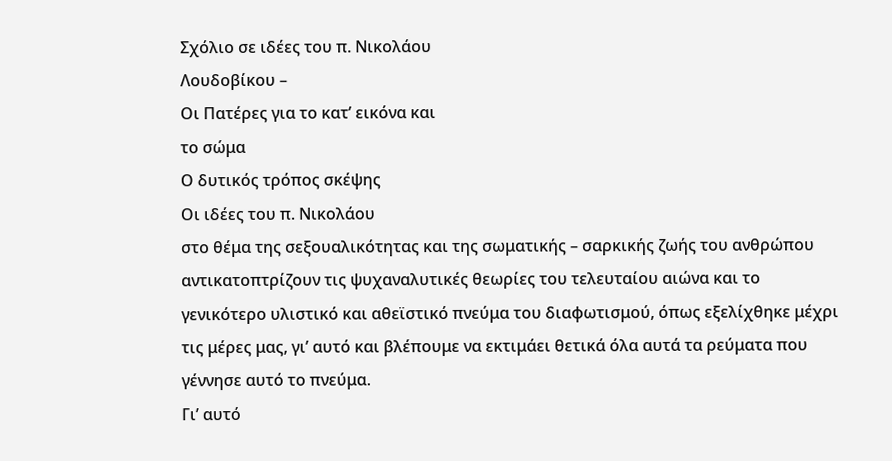Σχόλιο σε ιδέες του π. Νικολάου
Λουδοβίκου –
Οι Πατέρες για το κατ’ εικόνα και
το σώμα
Ο δυτικός τρόπος σκέψης
Οι ιδέες του π. Νικολάου
στο θέμα της σεξουαλικότητας και της σωματικής – σαρκικής ζωής του ανθρώπου
αντικατοπτρίζουν τις ψυχαναλυτικές θεωρίες του τελευταίου αιώνα και το
γενικότερο υλιστικό και αθεϊστικό πνεύμα του διαφωτισμού, όπως εξελίχθηκε μέχρι
τις μέρες μας, γι’ αυτό και βλέπουμε να εκτιμάει θετικά όλα αυτά τα ρεύματα που
γέννησε αυτό το πνεύμα.
Γι’ αυτό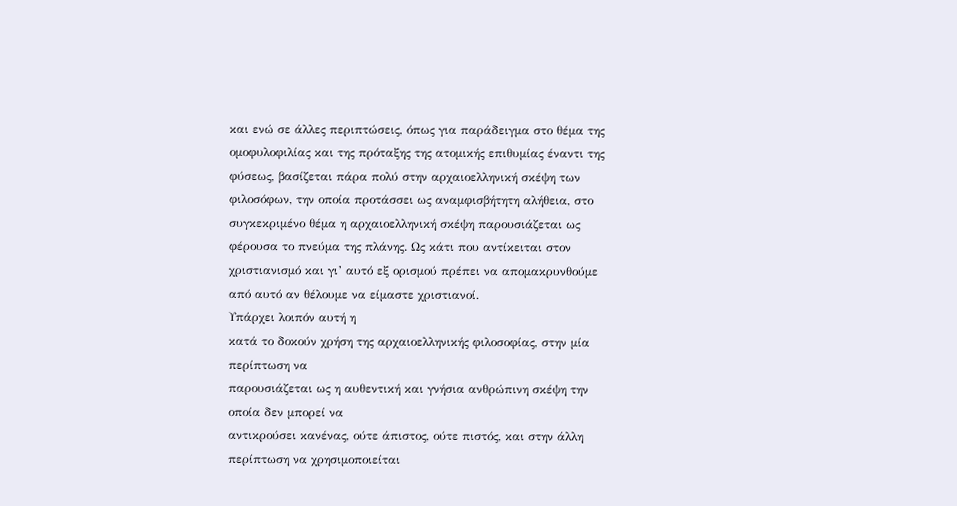και ενώ σε άλλες περιπτώσεις, όπως για παράδειγμα στο θέμα της ομοφυλοφιλίας και της πρόταξης της ατομικής επιθυμίας έναντι της φύσεως, βασίζεται πάρα πολύ στην αρχαιοελληνική σκέψη των φιλοσόφων, την οποία προτάσσει ως αναμφισβήτητη αλήθεια, στο συγκεκριμένο θέμα η αρχαιοελληνική σκέψη παρουσιάζεται ως φέρουσα το πνεύμα της πλάνης. Ως κάτι που αντίκειται στον χριστιανισμό και γι’ αυτό εξ ορισμού πρέπει να απομακρυνθούμε από αυτό αν θέλουμε να είμαστε χριστιανοί.
Υπάρχει λοιπόν αυτή η
κατά το δοκούν χρήση της αρχαιοελληνικής φιλοσοφίας, στην μία περίπτωση να
παρουσιάζεται ως η αυθεντική και γνήσια ανθρώπινη σκέψη την οποία δεν μπορεί να
αντικρούσει κανένας, ούτε άπιστος, ούτε πιστός, και στην άλλη περίπτωση να χρησιμοποιείται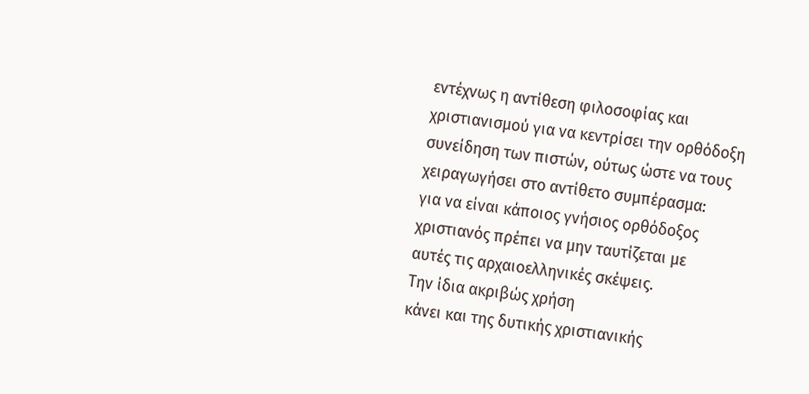εντέχνως η αντίθεση φιλοσοφίας και χριστιανισμού για να κεντρίσει την ορθόδοξη
συνείδηση των πιστών, ούτως ώστε να τους χειραγωγήσει στο αντίθετο συμπέρασμα:
για να είναι κάποιος γνήσιος ορθόδοξος χριστιανός πρέπει να μην ταυτίζεται με
αυτές τις αρχαιοελληνικές σκέψεις.
Την ίδια ακριβώς χρήση
κάνει και της δυτικής χριστιανικής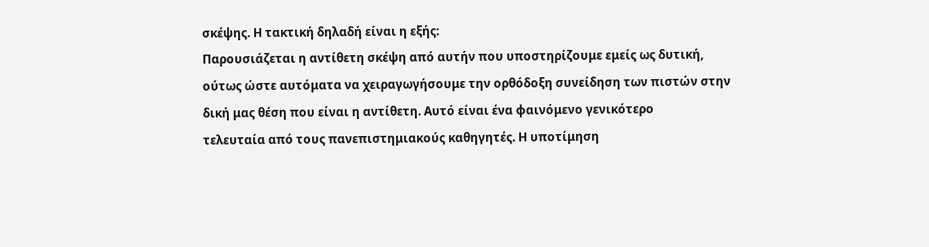σκέψης. Η τακτική δηλαδή είναι η εξής:
Παρουσιάζεται η αντίθετη σκέψη από αυτήν που υποστηρίζουμε εμείς ως δυτική,
ούτως ώστε αυτόματα να χειραγωγήσουμε την ορθόδοξη συνείδηση των πιστών στην
δική μας θέση που είναι η αντίθετη. Αυτό είναι ένα φαινόμενο γενικότερο
τελευταία από τους πανεπιστημιακούς καθηγητές. Η υποτίμηση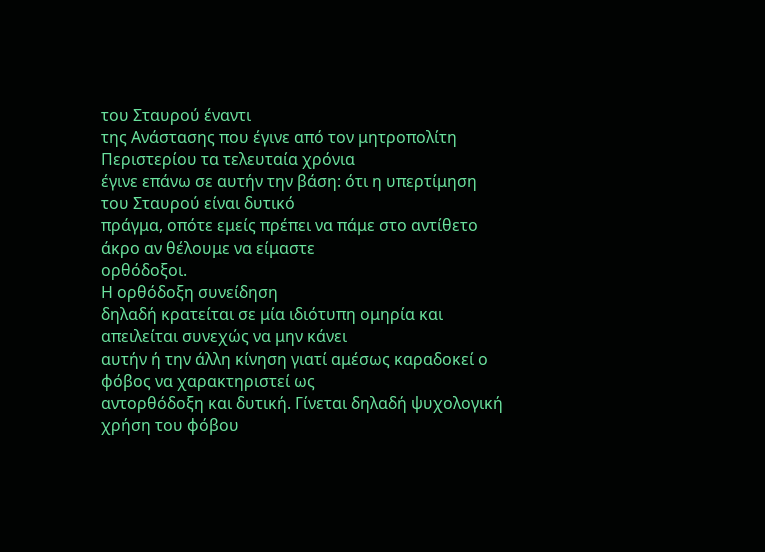του Σταυρού έναντι
της Ανάστασης που έγινε από τον μητροπολίτη Περιστερίου τα τελευταία χρόνια
έγινε επάνω σε αυτήν την βάση: ότι η υπερτίμηση του Σταυρού είναι δυτικό
πράγμα, οπότε εμείς πρέπει να πάμε στο αντίθετο άκρο αν θέλουμε να είμαστε
ορθόδοξοι.
Η ορθόδοξη συνείδηση
δηλαδή κρατείται σε μία ιδιότυπη ομηρία και απειλείται συνεχώς να μην κάνει
αυτήν ή την άλλη κίνηση γιατί αμέσως καραδοκεί ο φόβος να χαρακτηριστεί ως
αντορθόδοξη και δυτική. Γίνεται δηλαδή ψυχολογική χρήση του φόβου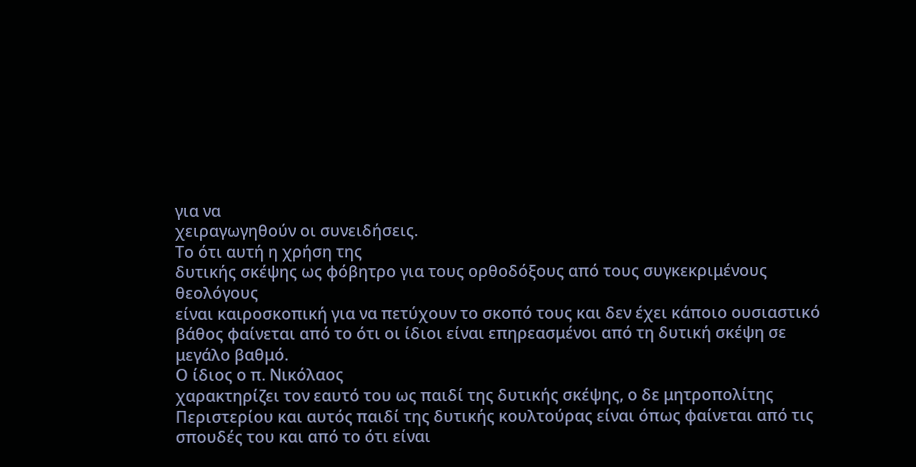για να
χειραγωγηθούν οι συνειδήσεις.
Το ότι αυτή η χρήση της
δυτικής σκέψης ως φόβητρο για τους ορθοδόξους από τους συγκεκριμένους θεολόγους
είναι καιροσκοπική για να πετύχουν το σκοπό τους και δεν έχει κάποιο ουσιαστικό
βάθος φαίνεται από το ότι οι ίδιοι είναι επηρεασμένοι από τη δυτική σκέψη σε
μεγάλο βαθμό.
Ο ίδιος ο π. Νικόλαος
χαρακτηρίζει τον εαυτό του ως παιδί της δυτικής σκέψης, ο δε μητροπολίτης
Περιστερίου και αυτός παιδί της δυτικής κουλτούρας είναι όπως φαίνεται από τις
σπουδές του και από το ότι είναι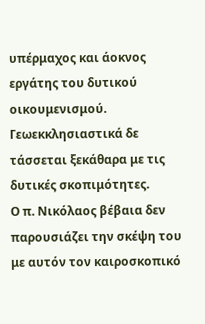υπέρμαχος και άοκνος εργάτης του δυτικού οικουμενισμού.
Γεωεκκλησιαστικά δε τάσσεται ξεκάθαρα με τις δυτικές σκοπιμότητες.
Ο π. Νικόλαος βέβαια δεν
παρουσιάζει την σκέψη του με αυτόν τον καιροσκοπικό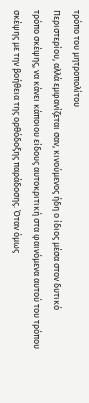τρόπο του μητροπολίτου
Περιστερίου, αλλά εμφανίζεται σαν, κινούμενος ήδη ο ίδιος μέσα στον δυτικό
τρόπο σκέψης, να κάνει κάποιου είδους αυτοκριτική στα φαινόμενα αυτού του τρόπου
σκέψης με την βοήθεια της ορθόδοξης παράδοσης. Όταν όμως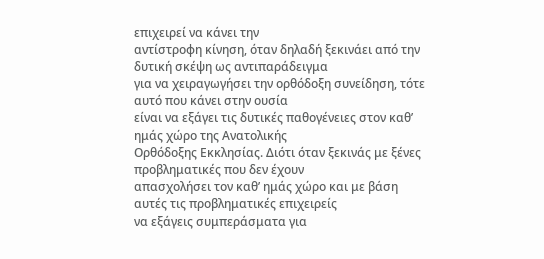επιχειρεί να κάνει την
αντίστροφη κίνηση, όταν δηλαδή ξεκινάει από την δυτική σκέψη ως αντιπαράδειγμα
για να χειραγωγήσει την ορθόδοξη συνείδηση, τότε αυτό που κάνει στην ουσία
είναι να εξάγει τις δυτικές παθογένειες στον καθ’ ημάς χώρο της Ανατολικής
Ορθόδοξης Εκκλησίας. Διότι όταν ξεκινάς με ξένες προβληματικές που δεν έχουν
απασχολήσει τον καθ’ ημάς χώρο και με βάση αυτές τις προβληματικές επιχειρείς
να εξάγεις συμπεράσματα για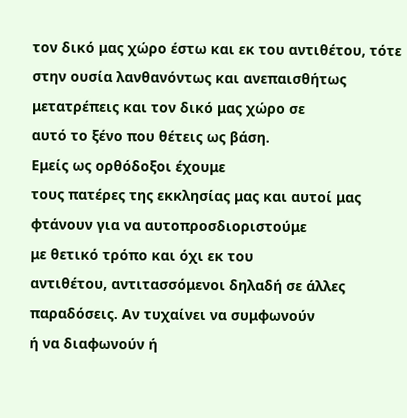τον δικό μας χώρο έστω και εκ του αντιθέτου, τότε
στην ουσία λανθανόντως και ανεπαισθήτως μετατρέπεις και τον δικό μας χώρο σε
αυτό το ξένο που θέτεις ως βάση.
Εμείς ως ορθόδοξοι έχουμε
τους πατέρες της εκκλησίας μας και αυτοί μας φτάνουν για να αυτοπροσδιοριστούμε
με θετικό τρόπο και όχι εκ του
αντιθέτου, αντιτασσόμενοι δηλαδή σε άλλες παραδόσεις. Αν τυχαίνει να συμφωνούν
ή να διαφωνούν ή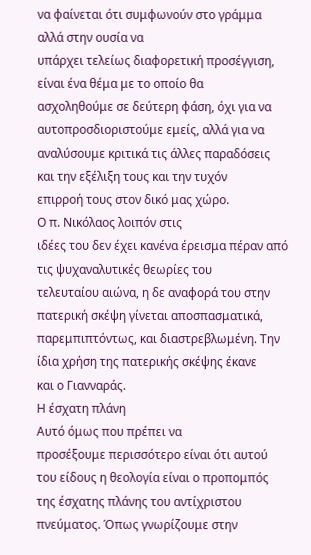να φαίνεται ότι συμφωνούν στο γράμμα αλλά στην ουσία να
υπάρχει τελείως διαφορετική προσέγγιση, είναι ένα θέμα με το οποίο θα
ασχοληθούμε σε δεύτερη φάση, όχι για να αυτοπροσδιοριστούμε εμείς, αλλά για να
αναλύσουμε κριτικά τις άλλες παραδόσεις και την εξέλιξη τους και την τυχόν
επιρροή τους στον δικό μας χώρο.
Ο π. Νικόλαος λοιπόν στις
ιδέες του δεν έχει κανένα έρεισμα πέραν από τις ψυχαναλυτικές θεωρίες του
τελευταίου αιώνα, η δε αναφορά του στην πατερική σκέψη γίνεται αποσπασματικά,
παρεμπιπτόντως, και διαστρεβλωμένη. Την ίδια χρήση της πατερικής σκέψης έκανε
και ο Γιανναράς.
Η έσχατη πλάνη
Αυτό όμως που πρέπει να
προσέξουμε περισσότερο είναι ότι αυτού του είδους η θεολογία είναι ο προπομπός
της έσχατης πλάνης του αντίχριστου πνεύματος. Όπως γνωρίζουμε στην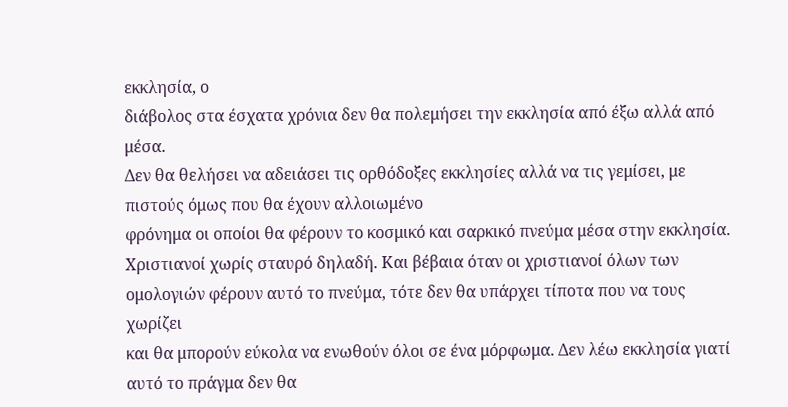εκκλησία, ο
διάβολος στα έσχατα χρόνια δεν θα πολεμήσει την εκκλησία από έξω αλλά από μέσα.
Δεν θα θελήσει να αδειάσει τις ορθόδοξες εκκλησίες αλλά να τις γεμίσει, με πιστούς όμως που θα έχουν αλλοιωμένο
φρόνημα οι οποίοι θα φέρουν το κοσμικό και σαρκικό πνεύμα μέσα στην εκκλησία.
Χριστιανοί χωρίς σταυρό δηλαδή. Και βέβαια όταν οι χριστιανοί όλων των
ομολογιών φέρουν αυτό το πνεύμα, τότε δεν θα υπάρχει τίποτα που να τους χωρίζει
και θα μπορούν εύκολα να ενωθούν όλοι σε ένα μόρφωμα. Δεν λέω εκκλησία γιατί
αυτό το πράγμα δεν θα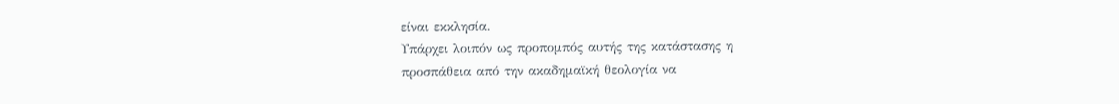είναι εκκλησία.
Υπάρχει λοιπόν ως προπομπός αυτής της κατάστασης η
προσπάθεια από την ακαδημαϊκή θεολογία να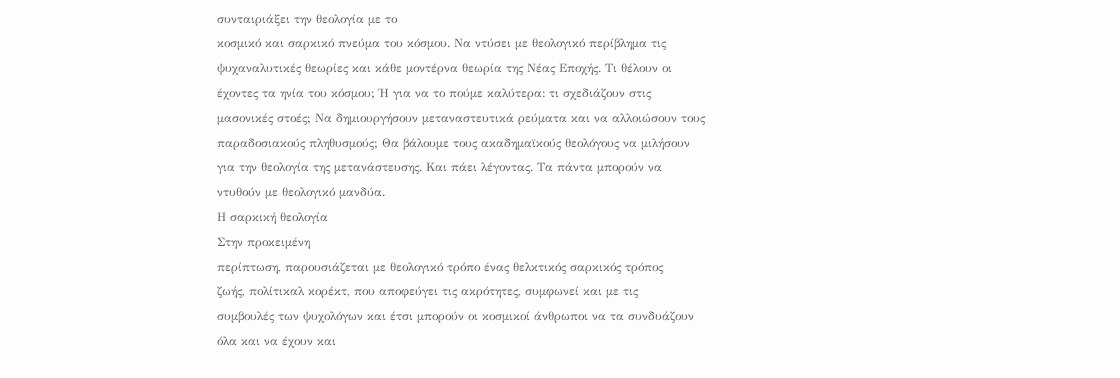συνταιριάξει την θεολογία με το
κοσμικό και σαρκικό πνεύμα του κόσμου. Να ντύσει με θεολογικό περίβλημα τις
ψυχαναλυτικές θεωρίες και κάθε μοντέρνα θεωρία της Νέας Εποχής. Τι θέλουν οι
έχοντες τα ηνία του κόσμου; Ή για να το πούμε καλύτερα: τι σχεδιάζουν στις
μασονικές στοές; Να δημιουργήσουν μεταναστευτικά ρεύματα και να αλλοιώσουν τους
παραδοσιακούς πληθυσμούς; Θα βάλουμε τους ακαδημαϊκούς θεολόγους να μιλήσουν
για την θεολογία της μετανάστευσης. Και πάει λέγοντας. Τα πάντα μπορούν να
ντυθούν με θεολογικό μανδύα.
Η σαρκική θεολογία
Στην προκειμένη
περίπτωση, παρουσιάζεται με θεολογικό τρόπο ένας θελκτικός σαρκικός τρόπος
ζωής, πολίτικαλ κορέκτ, που αποφεύγει τις ακρότητες, συμφωνεί και με τις
συμβουλές των ψυχολόγων και έτσι μπορούν οι κοσμικοί άνθρωποι να τα συνδυάζουν
όλα και να έχουν και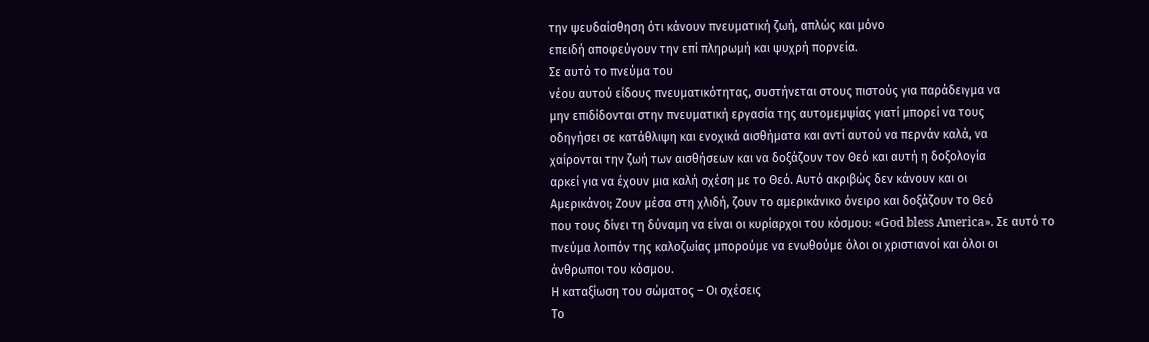την ψευδαίσθηση ότι κάνουν πνευματική ζωή, απλώς και μόνο
επειδή αποφεύγουν την επί πληρωμή και ψυχρή πορνεία.
Σε αυτό το πνεύμα του
νέου αυτού είδους πνευματικότητας, συστήνεται στους πιστούς για παράδειγμα να
μην επιδίδονται στην πνευματική εργασία της αυτομεμψίας γιατί μπορεί να τους
οδηγήσει σε κατάθλιψη και ενοχικά αισθήματα και αντί αυτού να περνάν καλά, να
χαίρονται την ζωή των αισθήσεων και να δοξάζουν τον Θεό και αυτή η δοξολογία
αρκεί για να έχουν μια καλή σχέση με το Θεό. Αυτό ακριβώς δεν κάνουν και οι
Αμερικάνοι; Ζουν μέσα στη χλιδή, ζουν το αμερικάνικο όνειρο και δοξάζουν το Θεό
που τους δίνει τη δύναμη να είναι οι κυρίαρχοι του κόσμου: «God bless America». Σε αυτό το πνεύμα λοιπόν της καλοζωίας μπορούμε να ενωθούμε όλοι οι χριστιανοί και όλοι οι
άνθρωποι του κόσμου.
Η καταξίωση του σώματος – Οι σχέσεις
Το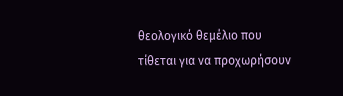θεολογικό θεμέλιο που
τίθεται για να προχωρήσουν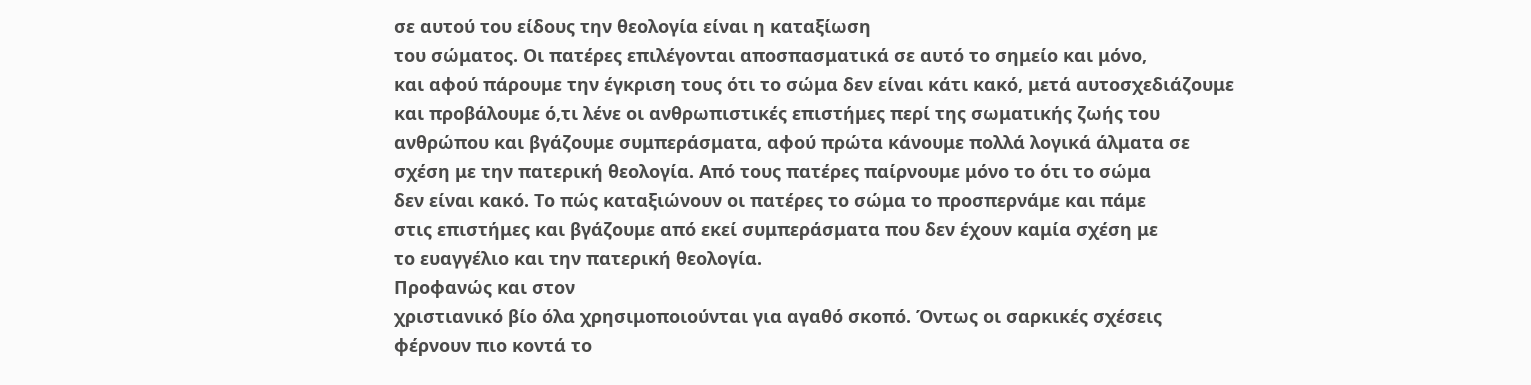σε αυτού του είδους την θεολογία είναι η καταξίωση
του σώματος. Οι πατέρες επιλέγονται αποσπασματικά σε αυτό το σημείο και μόνο,
και αφού πάρουμε την έγκριση τους ότι το σώμα δεν είναι κάτι κακό, μετά αυτοσχεδιάζουμε
και προβάλουμε ό,τι λένε οι ανθρωπιστικές επιστήμες περί της σωματικής ζωής του
ανθρώπου και βγάζουμε συμπεράσματα, αφού πρώτα κάνουμε πολλά λογικά άλματα σε
σχέση με την πατερική θεολογία. Από τους πατέρες παίρνουμε μόνο το ότι το σώμα
δεν είναι κακό. Το πώς καταξιώνουν οι πατέρες το σώμα το προσπερνάμε και πάμε
στις επιστήμες και βγάζουμε από εκεί συμπεράσματα που δεν έχουν καμία σχέση με
το ευαγγέλιο και την πατερική θεολογία.
Προφανώς και στον
χριστιανικό βίο όλα χρησιμοποιούνται για αγαθό σκοπό. Όντως οι σαρκικές σχέσεις
φέρνουν πιο κοντά το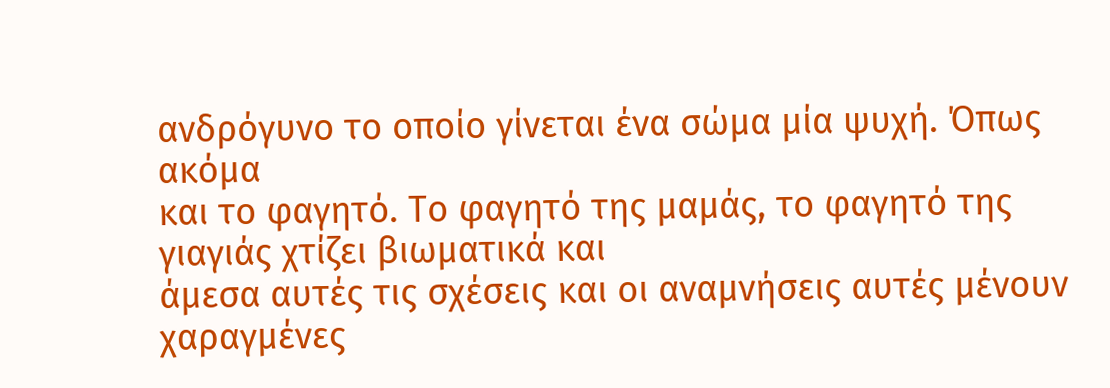ανδρόγυνο το οποίο γίνεται ένα σώμα μία ψυχή. Όπως ακόμα
και το φαγητό. Το φαγητό της μαμάς, το φαγητό της γιαγιάς χτίζει βιωματικά και
άμεσα αυτές τις σχέσεις και οι αναμνήσεις αυτές μένουν χαραγμένες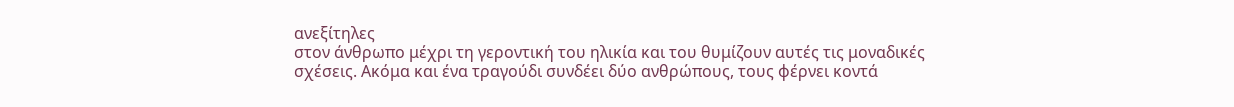ανεξίτηλες
στον άνθρωπο μέχρι τη γεροντική του ηλικία και του θυμίζουν αυτές τις μοναδικές
σχέσεις. Ακόμα και ένα τραγούδι συνδέει δύο ανθρώπους, τους φέρνει κοντά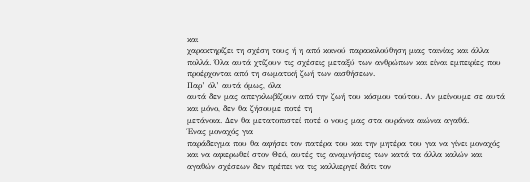και
χαρακτηρίζει τη σχέση τους ή η από κοινού παρακολούθηση μιας ταινίας και άλλα
πολλά. Όλα αυτά χτίζουν τις σχέσεις μεταξύ των ανθρώπων και είναι εμπειρίες που
προέρχονται από τη σωματική ζωή των αισθήσεων.
Παρ’ όλ’ αυτά όμως, όλα
αυτά δεν μας απεγκλωβίζουν από την ζωή του κόσμου τούτου. Αν μείνουμε σε αυτά
και μόνο, δεν θα ζήσουμε ποτέ τη
μετάνοια. Δεν θα μετατοπιστεί ποτέ ο νους μας στα ουράνια αιώνια αγαθά.
Ένας μοναχός για
παράδειγμα που θα αφήσει τον πατέρα του και την μητέρα του για να γίνει μοναχός
και να αφιερωθεί στον Θεό, αυτές τις αναμνήσεις των κατά τα άλλα καλών και
αγαθών σχέσεων δεν πρέπει να τις καλλιεργεί διότι τον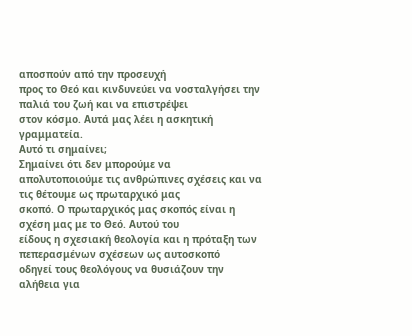αποσπούν από την προσευχή
προς το Θεό και κινδυνεύει να νοσταλγήσει την παλιά του ζωή και να επιστρέψει
στον κόσμο. Αυτά μας λέει η ασκητική γραμματεία.
Αυτό τι σημαίνει;
Σημαίνει ότι δεν μπορούμε να
απολυτοποιούμε τις ανθρώπινες σχέσεις και να τις θέτουμε ως πρωταρχικό μας
σκοπό. Ο πρωταρχικός μας σκοπός είναι η σχέση μας με το Θεό. Αυτού του
είδους η σχεσιακή θεολογία και η πρόταξη των πεπερασμένων σχέσεων ως αυτοσκοπό
οδηγεί τους θεολόγους να θυσιάζουν την αλήθεια για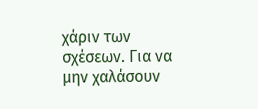χάριν των σχέσεων. Για να
μην χαλάσουν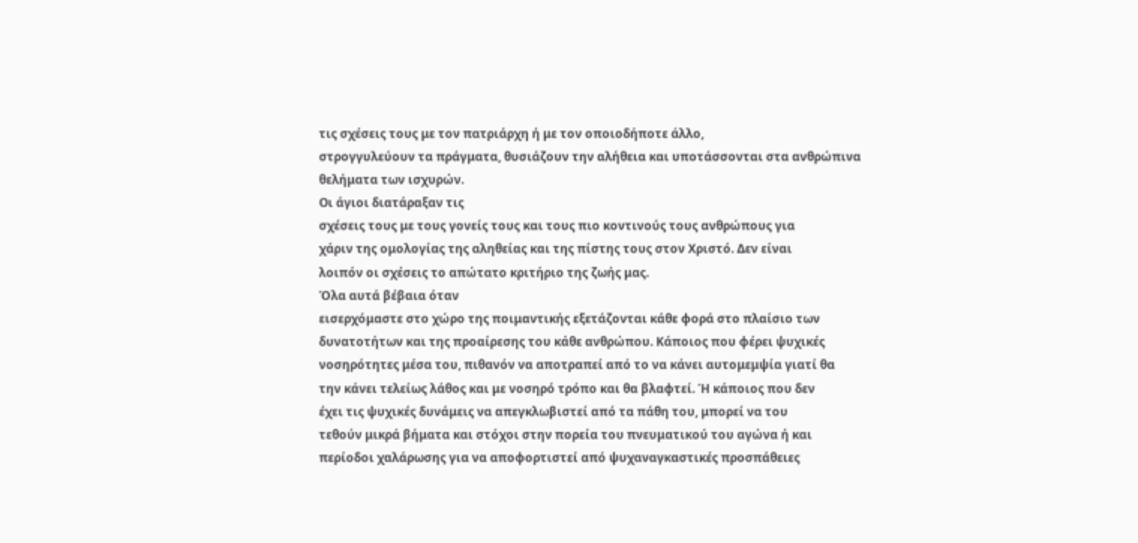τις σχέσεις τους με τον πατριάρχη ή με τον οποιοδήποτε άλλο,
στρογγυλεύουν τα πράγματα, θυσιάζουν την αλήθεια και υποτάσσονται στα ανθρώπινα
θελήματα των ισχυρών.
Οι άγιοι διατάραξαν τις
σχέσεις τους με τους γονείς τους και τους πιο κοντινούς τους ανθρώπους για
χάριν της ομολογίας της αληθείας και της πίστης τους στον Χριστό. Δεν είναι
λοιπόν οι σχέσεις το απώτατο κριτήριο της ζωής μας.
Όλα αυτά βέβαια όταν
εισερχόμαστε στο χώρο της ποιμαντικής εξετάζονται κάθε φορά στο πλαίσιο των
δυνατοτήτων και της προαίρεσης του κάθε ανθρώπου. Κάποιος που φέρει ψυχικές
νοσηρότητες μέσα του, πιθανόν να αποτραπεί από το να κάνει αυτομεμψία γιατί θα
την κάνει τελείως λάθος και με νοσηρό τρόπο και θα βλαφτεί. Ή κάποιος που δεν
έχει τις ψυχικές δυνάμεις να απεγκλωβιστεί από τα πάθη του, μπορεί να του
τεθούν μικρά βήματα και στόχοι στην πορεία του πνευματικού του αγώνα ή και
περίοδοι χαλάρωσης για να αποφορτιστεί από ψυχαναγκαστικές προσπάθειες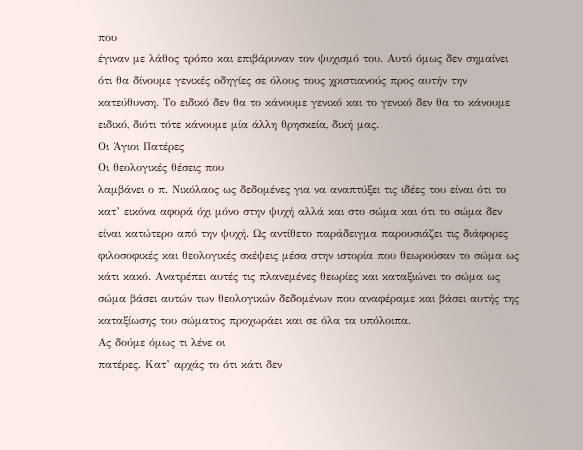που
έγιναν με λάθος τρόπο και επιβάρυναν τον ψυχισμό του. Αυτό όμως δεν σημαίνει
ότι θα δίνουμε γενικές οδηγίες σε όλους τους χριστιανούς προς αυτήν την
κατεύθυνση. Το ειδικό δεν θα το κάνουμε γενικό και το γενικό δεν θα το κάνουμε
ειδικό, διότι τότε κάνουμε μία άλλη θρησκεία, δική μας.
Οι Άγιοι Πατέρες
Οι θεολογικές θέσεις που
λαμβάνει ο π. Νικόλαος ως δεδομένες για να αναπτύξει τις ιδέες του είναι ότι το
κατ’ εικόνα αφορά όχι μόνο στην ψυχή αλλά και στο σώμα και ότι το σώμα δεν
είναι κατώτερο από την ψυχή. Ως αντίθετο παράδειγμα παρουσιάζει τις διάφορες
φιλοσοφικές και θεολογικές σκέψεις μέσα στην ιστορία που θεωρούσαν το σώμα ως
κάτι κακό. Ανατρέπει αυτές τις πλανεμένες θεωρίες και καταξιώνει το σώμα ως
σώμα βάσει αυτών των θεολογικών δεδομένων που αναφέραμε και βάσει αυτής της
καταξίωσης του σώματος προχωράει και σε όλα τα υπόλοιπα.
Ας δούμε όμως τι λένε οι
πατέρες. Κατ’ αρχάς το ότι κάτι δεν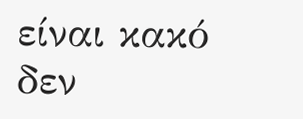είναι κακό δεν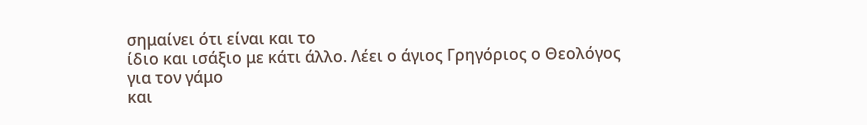σημαίνει ότι είναι και το
ίδιο και ισάξιο με κάτι άλλο. Λέει ο άγιος Γρηγόριος ο Θεολόγος για τον γάμο
και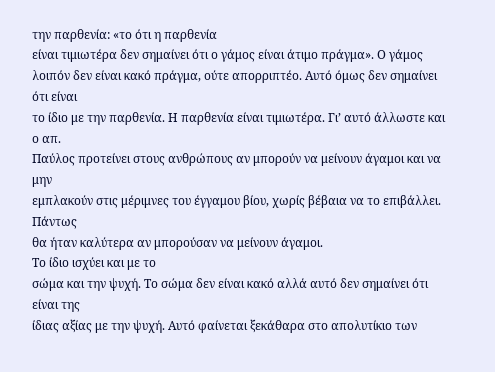την παρθενία: «το ότι η παρθενία
είναι τιμιωτέρα δεν σημαίνει ότι ο γάμος είναι άτιμο πράγμα». Ο γάμος
λοιπόν δεν είναι κακό πράγμα, ούτε απορριπτέο. Αυτό όμως δεν σημαίνει ότι είναι
το ίδιο με την παρθενία. Η παρθενία είναι τιμιωτέρα. Γι’ αυτό άλλωστε και ο απ.
Παύλος προτείνει στους ανθρώπους αν μπορούν να μείνουν άγαμοι και να μην
εμπλακούν στις μέριμνες του έγγαμου βίου, χωρίς βέβαια να το επιβάλλει. Πάντως
θα ήταν καλύτερα αν μπορούσαν να μείνουν άγαμοι.
Το ίδιο ισχύει και με το
σώμα και την ψυχή. Το σώμα δεν είναι κακό αλλά αυτό δεν σημαίνει ότι είναι της
ίδιας αξίας με την ψυχή. Αυτό φαίνεται ξεκάθαρα στο απολυτίκιο των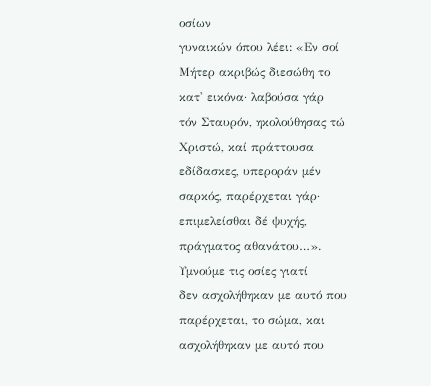οσίων
γυναικών όπου λέει: «Εν σοί Μήτερ ακριβώς διεσώθη το κατ' εικόνα· λαβούσα γάρ
τόν Σταυρόν, ηκολούθησας τώ Χριστώ, καί πράττουσα εδίδασκες, υπεροράν μέν σαρκός, παρέρχεται γάρ·
επιμελείσθαι δέ ψυχής, πράγματος αθανάτου…».
Υμνούμε τις οσίες γιατί
δεν ασχολήθηκαν με αυτό που παρέρχεται, το σώμα, και ασχολήθηκαν με αυτό που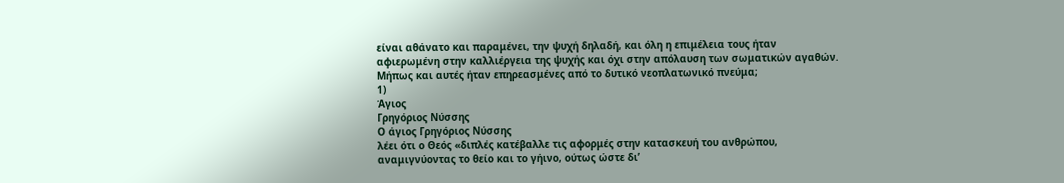είναι αθάνατο και παραμένει, την ψυχή δηλαδή, και όλη η επιμέλεια τους ήταν
αφιερωμένη στην καλλιέργεια της ψυχής και όχι στην απόλαυση των σωματικών αγαθών.
Μήπως και αυτές ήταν επηρεασμένες από το δυτικό νεοπλατωνικό πνεύμα;
1)
Άγιος
Γρηγόριος Νύσσης
Ο άγιος Γρηγόριος Νύσσης
λέει ότι ο Θεός «διπλές κατέβαλλε τις αφορμές στην κατασκευή του ανθρώπου,
αναμιγνύοντας το θείο και το γήινο, ούτως ώστε δι’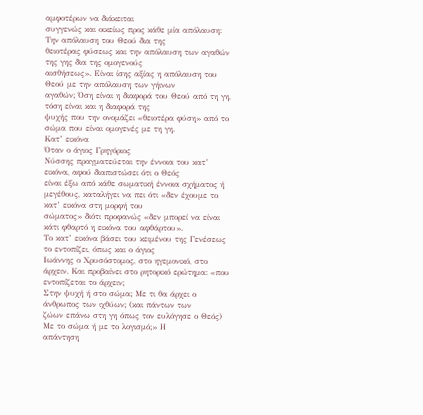αμφοτέρων να διάκειται
συγγενώς και οικείως προς κάθε μία απόλαυση: Την απόλαυση του Θεού δια της
θειοτέρας φύσεως και την απόλαυση των αγαθών της γης δια της ομογενούς
αισθήσεως». Είναι ίσης αξίας η απόλαυση του Θεού με την απόλαυση των γήινων
αγαθών; Όση είναι η διαφορά του Θεού από τη γη, τόση είναι και η διαφορά της
ψυχής που την ονομάζει «θειοτέρα φύση» από το σώμα που είναι ομογενές με τη γη.
Κατ’ εικόνα
Όταν ο άγιος Γρηγόριος
Νύσσης πραγματεύεται την έννοια του κατ’ εικόνα, αφού διαπιστώσει ότι ο Θεός
είναι έξω από κάθε σωματική έννοια σχήματος ή μεγέθους, καταλήγει να πει ότι «δεν έχουμε το κατ’ εικόνα στη μορφή του
σώματος» διότι προφανώς «δεν μπορεί να είναι κάτι φθαρτό η εικόνα του αφθάρτου».
Το κατ’ εικόνα βάσει του κειμένου της Γενέσεως το εντοπίζει, όπως και ο άγιος
Ιωάννης ο Χρυσόστομος, στο ηγεμονικό, στο
άρχειν. Και προβαίνει στο ρητορικό ερώτημα: «που εντοπίζεται το άρχειν;
Στην ψυχή ή στο σώμα; Με τι θα άρχει ο άνθρωπος των ιχθύων; (και πάντων των
ζώων επάνω στη γη όπως τον ευλόγησε ο Θεός) Με το σώμα ή με το λογισμό;» Η
απάντηση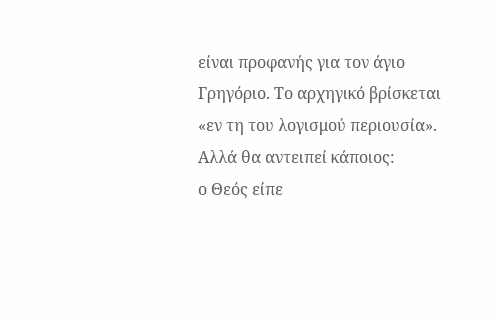είναι προφανής για τον άγιο Γρηγόριο. Το αρχηγικό βρίσκεται «εν τη του λογισμού περιουσία».
Αλλά θα αντειπεί κάποιος:
ο Θεός είπε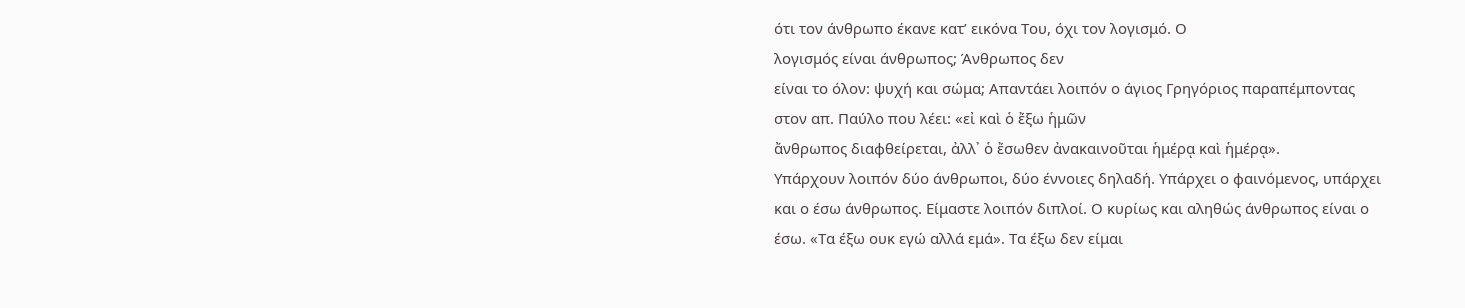ότι τον άνθρωπο έκανε κατ’ εικόνα Του, όχι τον λογισμό. Ο
λογισμός είναι άνθρωπος; Άνθρωπος δεν
είναι το όλον: ψυχή και σώμα; Απαντάει λοιπόν ο άγιος Γρηγόριος παραπέμποντας
στον απ. Παύλο που λέει: «εἰ καὶ ὁ ἔξω ἡμῶν
ἄνθρωπος διαφθείρεται, ἀλλ᾿ ὁ ἔσωθεν ἀνακαινοῦται ἡμέρᾳ καὶ ἡμέρᾳ».
Υπάρχουν λοιπόν δύο άνθρωποι, δύο έννοιες δηλαδή. Υπάρχει ο φαινόμενος, υπάρχει
και ο έσω άνθρωπος. Είμαστε λοιπόν διπλοί. Ο κυρίως και αληθώς άνθρωπος είναι ο
έσω. «Τα έξω ουκ εγώ αλλά εμά». Τα έξω δεν είμαι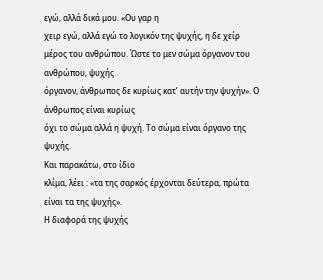εγώ, αλλά δικά μου. «Ου γαρ η
χειρ εγώ, αλλά εγώ το λογικόν της ψυχής, η δε χείρ μέρος του ανθρώπου. Ώστε το μεν σώμα όργανον του ανθρώπου, ψυχής
όργανον, άνθρωπος δε κυρίως κατ’ αυτήν την ψυχήν». Ο άνθρωπος είναι κυρίως
όχι το σώμα αλλά η ψυχή. Το σώμα είναι όργανο της ψυχής.
Και παρακάτω, στο ίδιο
κλίμα, λέει : «τα της σαρκός έρχονται δεύτερα, πρώτα είναι τα της ψυχής».
Η διαφορά της ψυχής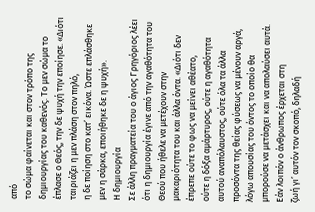από
το σώμα φαίνεται και στον τρόπο της δημιουργίας του καθενός. Το μεν σώμα το
έπλασε ο Θεός, την δε ψυχή την εποίησε. «Διότι ταιριάζει η μεν πλάση στον πηλό,
η δε ποίηση στο κατ’ εικόνα. Ώστε επλάσθηκε μεν η σάρκα, εποιήθηκε δε η ψυχή».
Η δημιουργία
Σε άλλη πραγματεία του ο άγιος Γρηγόριος λέει
ότι η δημιουργία έγινε από την αγαθότητα του Θεού που ήθελε να μετέχουν στην
μακαριότητα του και άλλα όντα. «Διότι δεν έπρεπε ούτε το φως να μείνει αθέατο,
ούτε η δόξα αμάρτυρος, ούτε η αγαθότητα αυτού αναπόλαυστος, ούτε όλα τα άλλα
προσόντα της θείας φύσεως να μένουν αργά, λόγω απουσίας του όντος το οποίο θα
μπορούσε να μετάσχει και να απολαύσει αυτά. Εάν λοιπόν ο άνθρωπος έρχεται στη
ζωή γι’ αυτόν τον σκοπό, δηλαδή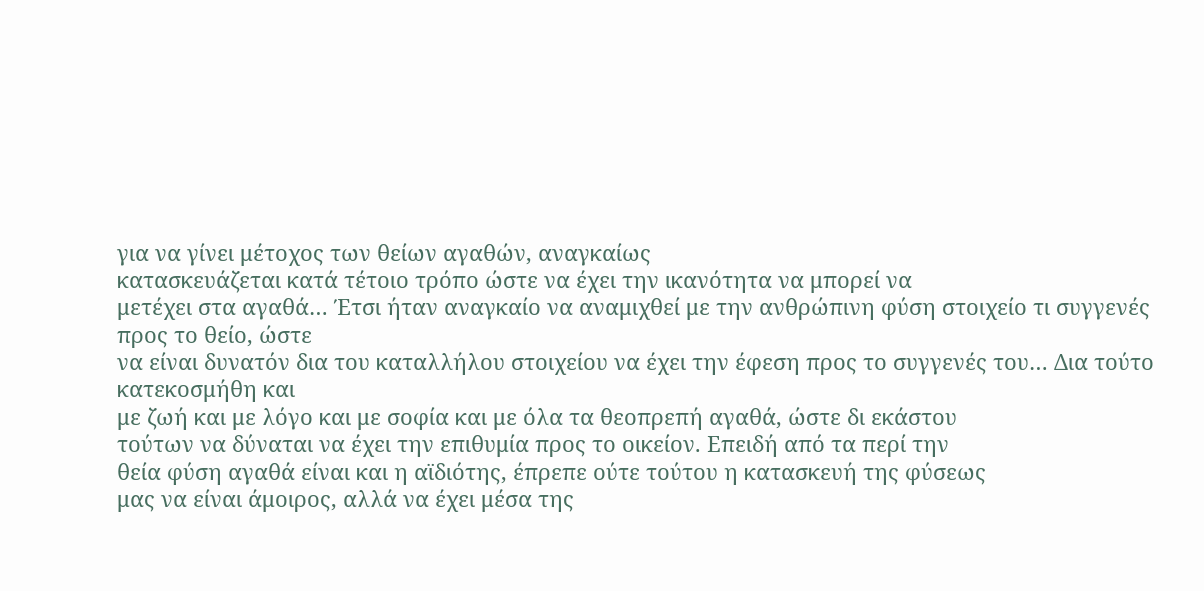για να γίνει μέτοχος των θείων αγαθών, αναγκαίως
κατασκευάζεται κατά τέτοιο τρόπο ώστε να έχει την ικανότητα να μπορεί να
μετέχει στα αγαθά… Έτσι ήταν αναγκαίο να αναμιχθεί με την ανθρώπινη φύση στοιχείο τι συγγενές προς το θείο, ώστε
να είναι δυνατόν δια του καταλλήλου στοιχείου να έχει την έφεση προς το συγγενές του… Δια τούτο κατεκοσμήθη και
με ζωή και με λόγο και με σοφία και με όλα τα θεοπρεπή αγαθά, ώστε δι εκάστου
τούτων να δύναται να έχει την επιθυμία προς το οικείον. Επειδή από τα περί την
θεία φύση αγαθά είναι και η αϊδιότης, έπρεπε ούτε τούτου η κατασκευή της φύσεως
μας να είναι άμοιρος, αλλά να έχει μέσα της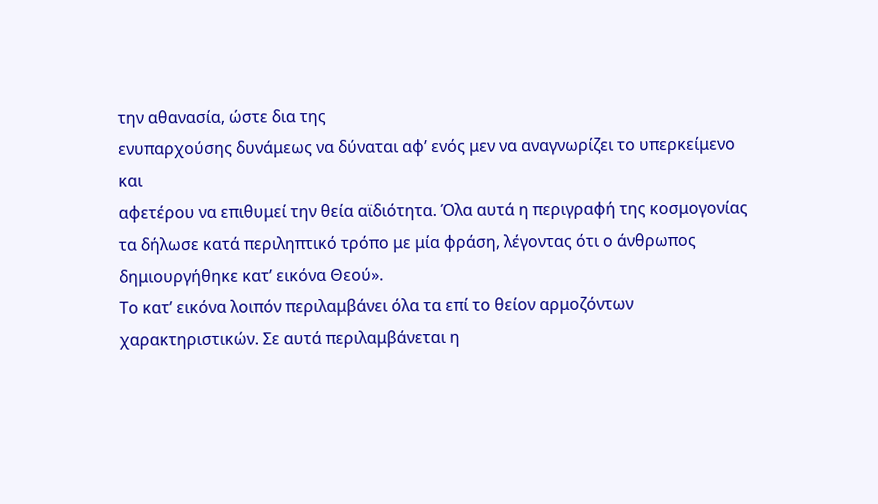την αθανασία, ώστε δια της
ενυπαρχούσης δυνάμεως να δύναται αφ’ ενός μεν να αναγνωρίζει το υπερκείμενο και
αφετέρου να επιθυμεί την θεία αϊδιότητα. Όλα αυτά η περιγραφή της κοσμογονίας
τα δήλωσε κατά περιληπτικό τρόπο με μία φράση, λέγοντας ότι ο άνθρωπος
δημιουργήθηκε κατ’ εικόνα Θεού».
Το κατ’ εικόνα λοιπόν περιλαμβάνει όλα τα επί το θείον αρμοζόντων
χαρακτηριστικών. Σε αυτά περιλαμβάνεται η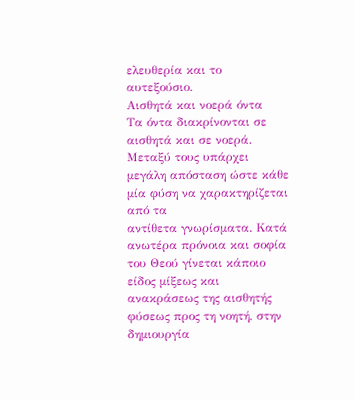ελευθερία και το αυτεξούσιο.
Αισθητά και νοερά όντα
Τα όντα διακρίνονται σε αισθητά και σε νοερά.
Μεταξύ τους υπάρχει μεγάλη απόσταση ώστε κάθε μία φύση να χαρακτηρίζεται από τα
αντίθετα γνωρίσματα. Κατά ανωτέρα πρόνοια και σοφία του Θεού γίνεται κάποιο
είδος μίξεως και ανακράσεως της αισθητής φύσεως προς τη νοητή, στην δημιουργία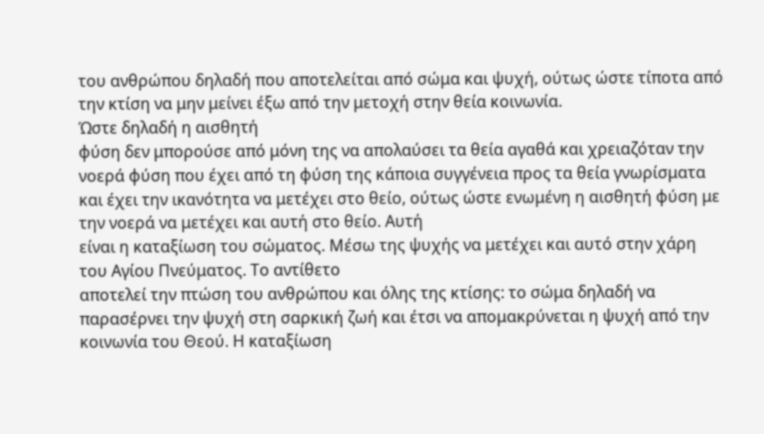του ανθρώπου δηλαδή που αποτελείται από σώμα και ψυχή, ούτως ώστε τίποτα από
την κτίση να μην μείνει έξω από την μετοχή στην θεία κοινωνία.
Ώστε δηλαδή η αισθητή
φύση δεν μπορούσε από μόνη της να απολαύσει τα θεία αγαθά και χρειαζόταν την
νοερά φύση που έχει από τη φύση της κάποια συγγένεια προς τα θεία γνωρίσματα
και έχει την ικανότητα να μετέχει στο θείο, ούτως ώστε ενωμένη η αισθητή φύση με
την νοερά να μετέχει και αυτή στο θείο. Αυτή
είναι η καταξίωση του σώματος. Μέσω της ψυχής να μετέχει και αυτό στην χάρη
του Αγίου Πνεύματος. Το αντίθετο
αποτελεί την πτώση του ανθρώπου και όλης της κτίσης: το σώμα δηλαδή να
παρασέρνει την ψυχή στη σαρκική ζωή και έτσι να απομακρύνεται η ψυχή από την
κοινωνία του Θεού. Η καταξίωση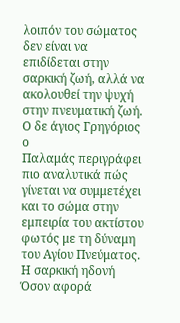λοιπόν του σώματος δεν είναι να επιδίδεται στην
σαρκική ζωή, αλλά να ακολουθεί την ψυχή στην πνευματική ζωή.
Ο δε άγιος Γρηγόριος ο
Παλαμάς περιγράφει πιο αναλυτικά πώς γίνεται να συμμετέχει και το σώμα στην
εμπειρία του ακτίστου φωτός με τη δύναμη του Αγίου Πνεύματος.
Η σαρκική ηδονή
Όσον αφορά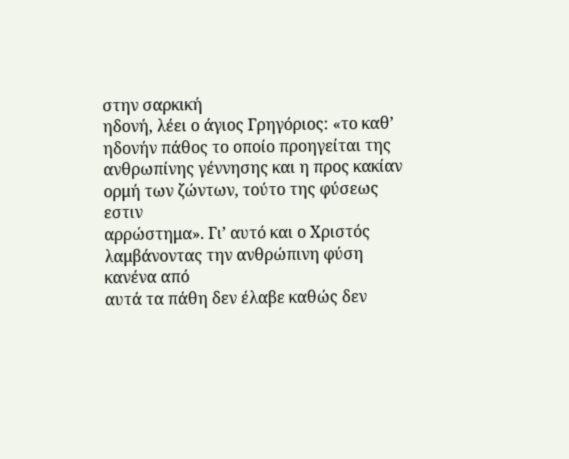στην σαρκική
ηδονή, λέει ο άγιος Γρηγόριος: «το καθ’ ηδονήν πάθος το οποίο προηγείται της
ανθρωπίνης γέννησης και η προς κακίαν ορμή των ζώντων, τούτο της φύσεως εστιν
αρρώστημα». Γι’ αυτό και ο Χριστός λαμβάνοντας την ανθρώπινη φύση κανένα από
αυτά τα πάθη δεν έλαβε καθώς δεν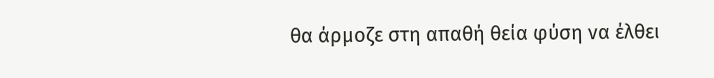θα άρμοζε στη απαθή θεία φύση να έλθει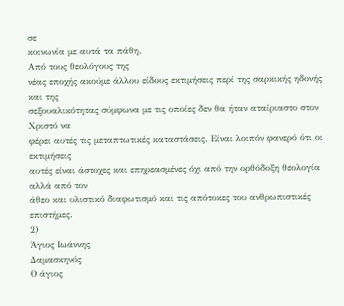σε
κοινωνία με αυτά τα πάθη.
Από τους θεολόγους της
νέας εποχής ακούμε άλλου είδους εκτιμήσεις περί της σαρκικής ηδονής και της
σεξουαλικότητας σύμφωνα με τις οποίες δεν θα ήταν αταίριαστο στον Χριστό να
φέρει αυτές τις μεταπτωτικές καταστάσεις. Είναι λοιπόν φανερό ότι οι εκτιμήσεις
αυτές είναι άστοχες και επηρεασμένες όχι από την ορθόδοξη θεολογία αλλά από τον
άθεο και υλιστικό διαφωτισμό και τις απότοκες του ανθρωπιστικές επιστήμες.
2)
Άγιος Ιωάννης
Δαμασκηνός
Ο άγιος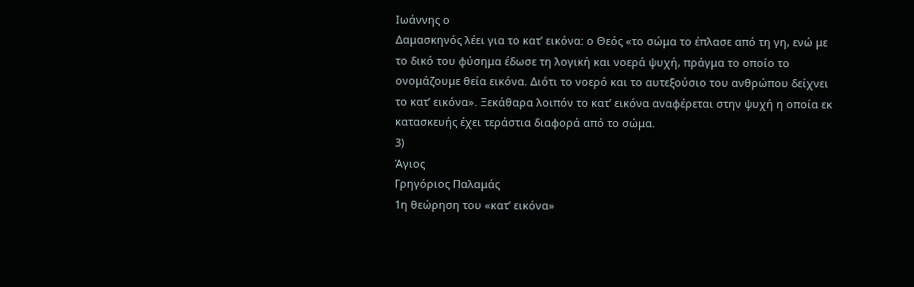Ιωάννης ο
Δαμασκηνός λέει για το κατ’ εικόνα: ο Θεός «το σώμα το έπλασε από τη γη, ενώ με
το δικό του φύσημα έδωσε τη λογική και νοερά ψυχή, πράγμα το οποίο το
ονομάζουμε θεία εικόνα. Διότι το νοερό και το αυτεξούσιο του ανθρώπου δείχνει
το κατ’ εικόνα». Ξεκάθαρα λοιπόν το κατ’ εικόνα αναφέρεται στην ψυχή η οποία εκ
κατασκευής έχει τεράστια διαφορά από το σώμα.
3)
Άγιος
Γρηγόριος Παλαμάς
1η θεώρηση του «κατ’ εικόνα»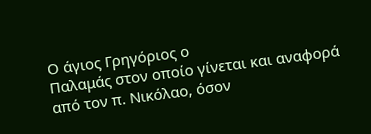Ο άγιος Γρηγόριος ο
Παλαμάς στον οποίο γίνεται και αναφορά από τον π. Νικόλαο, όσον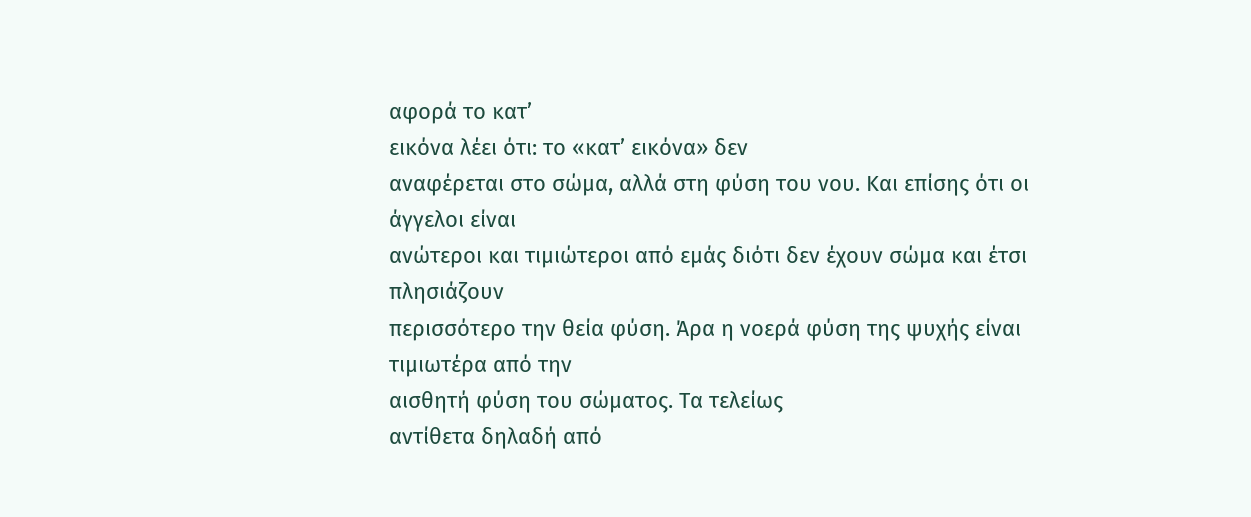αφορά το κατ’
εικόνα λέει ότι: το «κατ’ εικόνα» δεν
αναφέρεται στο σώμα, αλλά στη φύση του νου. Και επίσης ότι οι άγγελοι είναι
ανώτεροι και τιμιώτεροι από εμάς διότι δεν έχουν σώμα και έτσι πλησιάζουν
περισσότερο την θεία φύση. Άρα η νοερά φύση της ψυχής είναι τιμιωτέρα από την
αισθητή φύση του σώματος. Τα τελείως
αντίθετα δηλαδή από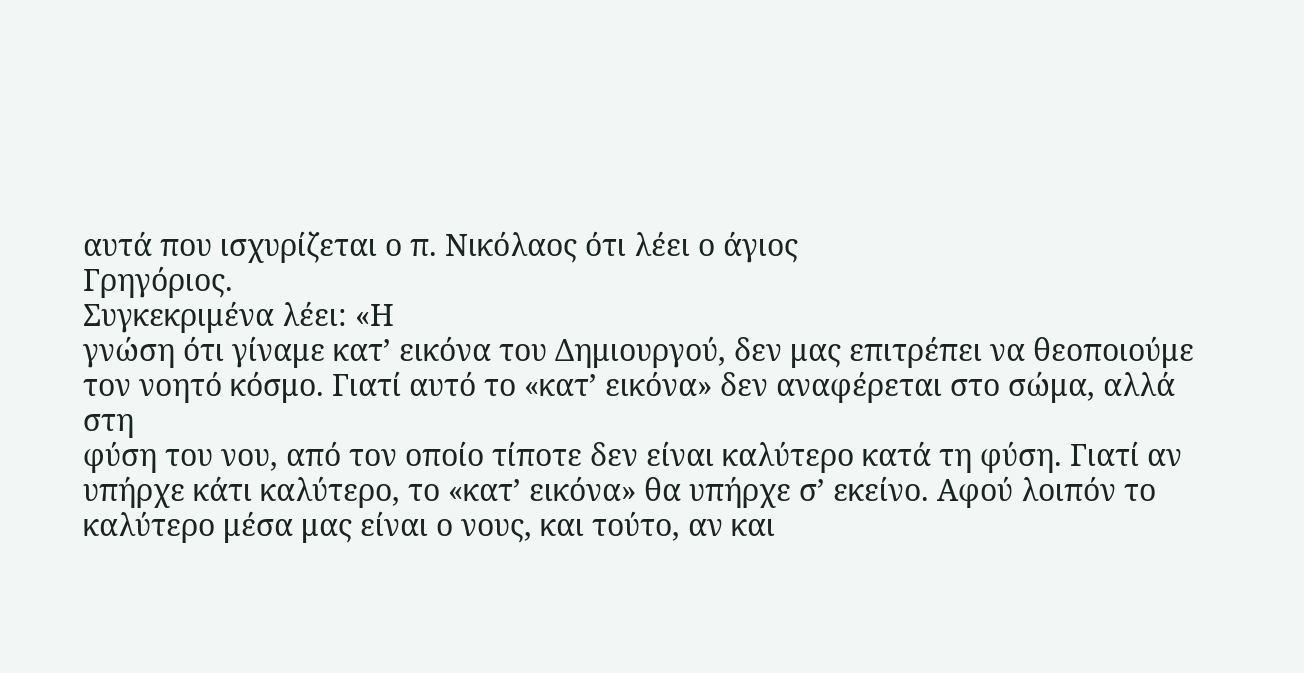αυτά που ισχυρίζεται ο π. Νικόλαος ότι λέει ο άγιος
Γρηγόριος.
Συγκεκριμένα λέει: «Η
γνώση ότι γίναμε κατ’ εικόνα του Δημιουργού, δεν μας επιτρέπει να θεοποιούμε
τον νοητό κόσμο. Γιατί αυτό το «κατ’ εικόνα» δεν αναφέρεται στο σώμα, αλλά στη
φύση του νου, από τον οποίο τίποτε δεν είναι καλύτερο κατά τη φύση. Γιατί αν
υπήρχε κάτι καλύτερο, το «κατ’ εικόνα» θα υπήρχε σ’ εκείνο. Αφού λοιπόν το
καλύτερο μέσα μας είναι ο νους, και τούτο, αν και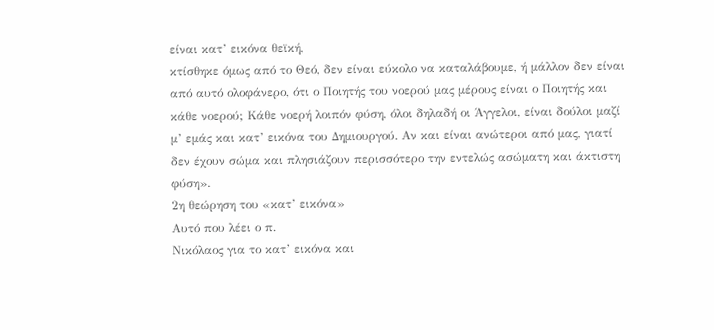είναι κατ’ εικόνα θεϊκή,
κτίσθηκε όμως από το Θεό, δεν είναι εύκολο να καταλάβουμε, ή μάλλον δεν είναι
από αυτό ολοφάνερο, ότι ο Ποιητής του νοερού μας μέρους είναι ο Ποιητής και
κάθε νοερού; Κάθε νοερή λοιπόν φύση, όλοι δηλαδή οι Άγγελοι, είναι δούλοι μαζί
μ’ εμάς και κατ’ εικόνα του Δημιουργού. Αν και είναι ανώτεροι από μας, γιατί
δεν έχουν σώμα και πλησιάζουν περισσότερο την εντελώς ασώματη και άκτιστη
φύση».
2η θεώρηση του «κατ’ εικόνα»
Αυτό που λέει ο π.
Νικόλαος για το κατ’ εικόνα και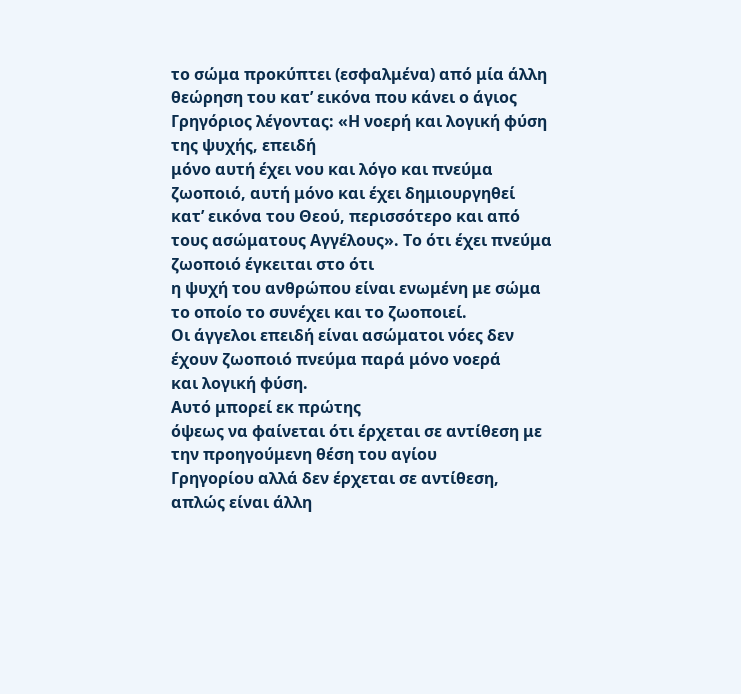το σώμα προκύπτει (εσφαλμένα) από μία άλλη
θεώρηση του κατ’ εικόνα που κάνει ο άγιος Γρηγόριος λέγοντας: «Η νοερή και λογική φύση της ψυχής, επειδή
μόνο αυτή έχει νου και λόγο και πνεύμα ζωοποιό, αυτή μόνο και έχει δημιουργηθεί
κατ’ εικόνα του Θεού, περισσότερο και από τους ασώματους Αγγέλους». Το ότι έχει πνεύμα ζωοποιό έγκειται στο ότι
η ψυχή του ανθρώπου είναι ενωμένη με σώμα το οποίο το συνέχει και το ζωοποιεί.
Οι άγγελοι επειδή είναι ασώματοι νόες δεν έχουν ζωοποιό πνεύμα παρά μόνο νοερά
και λογική φύση.
Αυτό μπορεί εκ πρώτης
όψεως να φαίνεται ότι έρχεται σε αντίθεση με την προηγούμενη θέση του αγίου
Γρηγορίου αλλά δεν έρχεται σε αντίθεση, απλώς είναι άλλη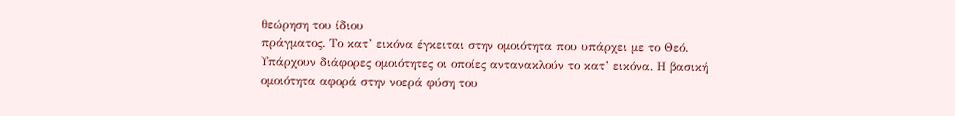θεώρηση του ίδιου
πράγματος. Το κατ’ εικόνα έγκειται στην ομοιότητα που υπάρχει με το Θεό.
Υπάρχουν διάφορες ομοιότητες οι οποίες αντανακλούν το κατ’ εικόνα. Η βασική
ομοιότητα αφορά στην νοερά φύση του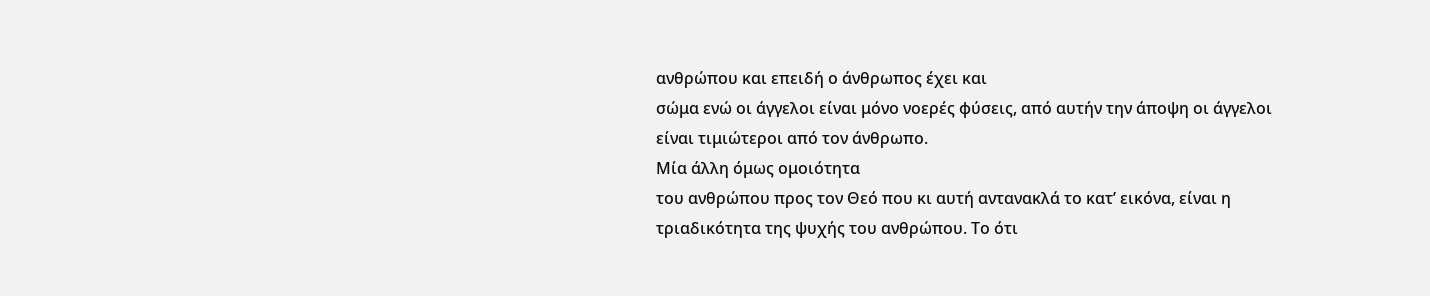ανθρώπου και επειδή ο άνθρωπος έχει και
σώμα ενώ οι άγγελοι είναι μόνο νοερές φύσεις, από αυτήν την άποψη οι άγγελοι
είναι τιμιώτεροι από τον άνθρωπο.
Μία άλλη όμως ομοιότητα
του ανθρώπου προς τον Θεό που κι αυτή αντανακλά το κατ’ εικόνα, είναι η
τριαδικότητα της ψυχής του ανθρώπου. Το ότι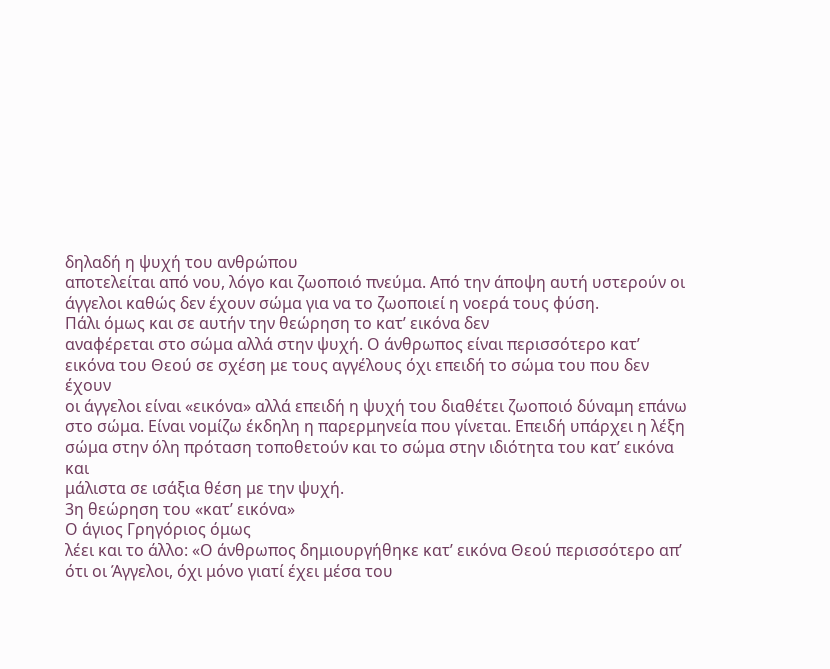δηλαδή η ψυχή του ανθρώπου
αποτελείται από νου, λόγο και ζωοποιό πνεύμα. Από την άποψη αυτή υστερούν οι
άγγελοι καθώς δεν έχουν σώμα για να το ζωοποιεί η νοερά τους φύση.
Πάλι όμως και σε αυτήν την θεώρηση το κατ’ εικόνα δεν
αναφέρεται στο σώμα αλλά στην ψυχή. Ο άνθρωπος είναι περισσότερο κατ’
εικόνα του Θεού σε σχέση με τους αγγέλους όχι επειδή το σώμα του που δεν έχουν
οι άγγελοι είναι «εικόνα» αλλά επειδή η ψυχή του διαθέτει ζωοποιό δύναμη επάνω
στο σώμα. Είναι νομίζω έκδηλη η παρερμηνεία που γίνεται. Επειδή υπάρχει η λέξη
σώμα στην όλη πρόταση τοποθετούν και το σώμα στην ιδιότητα του κατ’ εικόνα και
μάλιστα σε ισάξια θέση με την ψυχή.
3η θεώρηση του «κατ’ εικόνα»
Ο άγιος Γρηγόριος όμως
λέει και το άλλο: «Ο άνθρωπος δημιουργήθηκε κατ’ εικόνα Θεού περισσότερο απ’
ότι οι Άγγελοι, όχι μόνο γιατί έχει μέσα του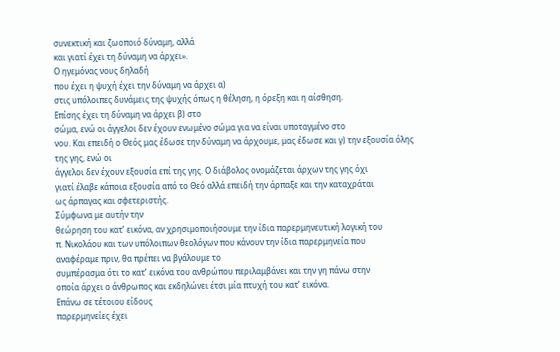συνεκτική και ζωοποιό δύναμη, αλλά
και γιατί έχει τη δύναμη να άρχει».
Ο ηγεμόνας νους δηλαδή
που έχει η ψυχή έχει την δύναμη να άρχει α)
στις υπόλοιπες δυνάμεις της ψυχής όπως η θέληση, η όρεξη και η αίσθηση.
Επίσης έχει τη δύναμη να άρχει β) στο
σώμα, ενώ οι άγγελοι δεν έχουν ενωμένο σώμα για να είναι υποταγμένο στο
νου. Και επειδή ο Θεός μας έδωσε την δύναμη να άρχουμε, μας έδωσε και γ) την εξουσία όλης της γης, ενώ οι
άγγελοι δεν έχουν εξουσία επί της γης. Ο διάβολος ονομάζεται άρχων της γης όχι
γιατί έλαβε κάποια εξουσία από το Θεό αλλά επειδή την άρπαξε και την καταχράται
ως άρπαγας και σφετεριστής.
Σύμφωνα με αυτήν την
θεώρηση του κατ’ εικόνα, αν χρησιμοποιήσουμε την ίδια παρερμηνευτική λογική του
π. Νικολάου και των υπόλοιπων θεολόγων που κάνουν την ίδια παρερμηνεία που
αναφέραμε πριν, θα πρέπει να βγάλουμε το
συμπέρασμα ότι το κατ’ εικόνα του ανθρώπου περιλαμβάνει και την γη πάνω στην
οποία άρχει ο άνθρωπος και εκδηλώνει έτσι μία πτυχή του κατ’ εικόνα.
Επάνω σε τέτοιου είδους
παρερμηνείες έχει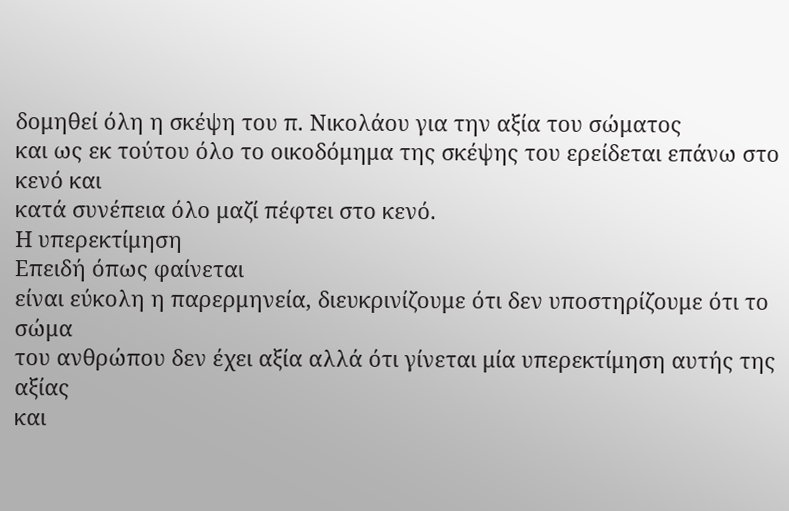δομηθεί όλη η σκέψη του π. Νικολάου για την αξία του σώματος
και ως εκ τούτου όλο το οικοδόμημα της σκέψης του ερείδεται επάνω στο κενό και
κατά συνέπεια όλο μαζί πέφτει στο κενό.
Η υπερεκτίμηση
Επειδή όπως φαίνεται
είναι εύκολη η παρερμηνεία, διευκρινίζουμε ότι δεν υποστηρίζουμε ότι το σώμα
του ανθρώπου δεν έχει αξία αλλά ότι γίνεται μία υπερεκτίμηση αυτής της αξίας
και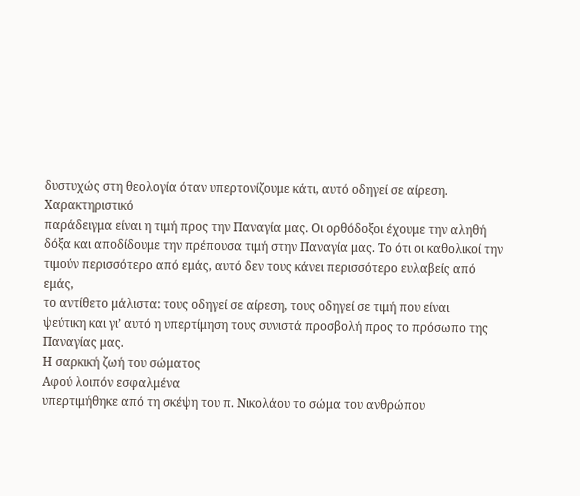δυστυχώς στη θεολογία όταν υπερτονίζουμε κάτι, αυτό οδηγεί σε αίρεση. Χαρακτηριστικό
παράδειγμα είναι η τιμή προς την Παναγία μας. Οι ορθόδοξοι έχουμε την αληθή
δόξα και αποδίδουμε την πρέπουσα τιμή στην Παναγία μας. Το ότι οι καθολικοί την
τιμούν περισσότερο από εμάς, αυτό δεν τους κάνει περισσότερο ευλαβείς από εμάς,
το αντίθετο μάλιστα: τους οδηγεί σε αίρεση, τους οδηγεί σε τιμή που είναι
ψεύτικη και γι’ αυτό η υπερτίμηση τους συνιστά προσβολή προς το πρόσωπο της
Παναγίας μας.
Η σαρκική ζωή του σώματος
Αφού λοιπόν εσφαλμένα
υπερτιμήθηκε από τη σκέψη του π. Νικολάου το σώμα του ανθρώπου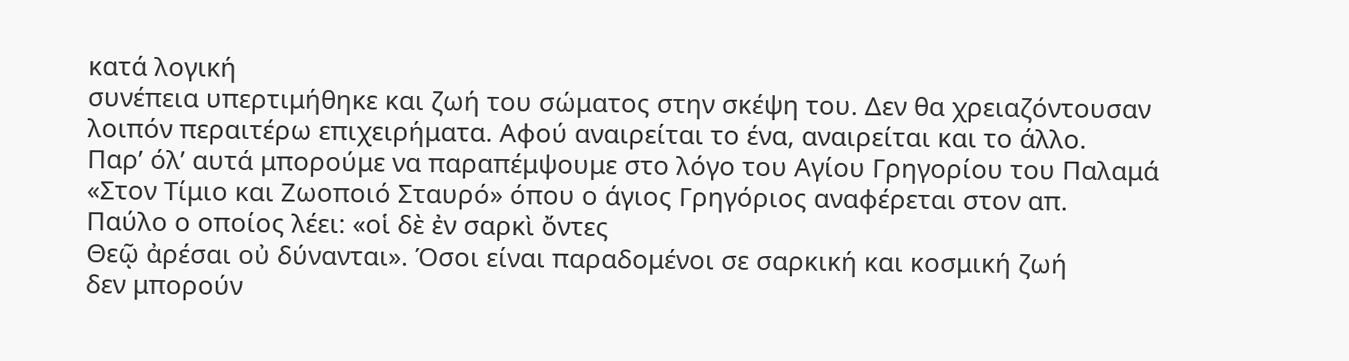κατά λογική
συνέπεια υπερτιμήθηκε και ζωή του σώματος στην σκέψη του. Δεν θα χρειαζόντουσαν
λοιπόν περαιτέρω επιχειρήματα. Αφού αναιρείται το ένα, αναιρείται και το άλλο.
Παρ’ όλ’ αυτά μπορούμε να παραπέμψουμε στο λόγο του Αγίου Γρηγορίου του Παλαμά
«Στον Τίμιο και Ζωοποιό Σταυρό» όπου ο άγιος Γρηγόριος αναφέρεται στον απ.
Παύλο ο οποίος λέει: «οἱ δὲ ἐν σαρκὶ ὄντες
Θεῷ ἀρέσαι οὐ δύνανται». Όσοι είναι παραδομένοι σε σαρκική και κοσμική ζωή
δεν μπορούν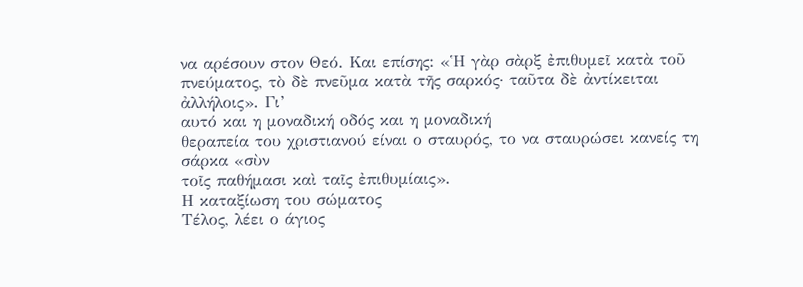να αρέσουν στον Θεό. Και επίσης: «Ἡ γὰρ σὰρξ ἐπιθυμεῖ κατὰ τοῦ
πνεύματος, τὸ δὲ πνεῦμα κατὰ τῆς σαρκός· ταῦτα δὲ ἀντίκειται ἀλλήλοις». Γι’
αυτό και η μοναδική οδός και η μοναδική
θεραπεία του χριστιανού είναι ο σταυρός, το να σταυρώσει κανείς τη σάρκα «σὺν
τοῖς παθήμασι καὶ ταῖς ἐπιθυμίαις».
Η καταξίωση του σώματος
Τέλος, λέει ο άγιος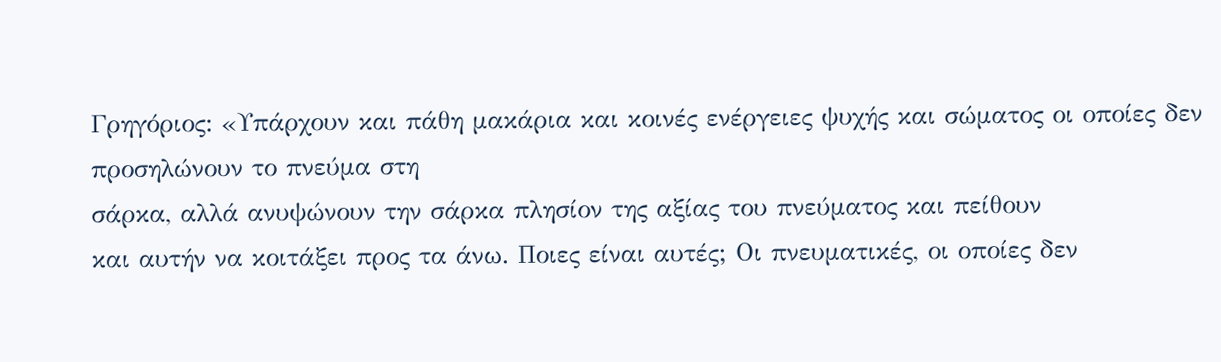Γρηγόριος: «Υπάρχουν και πάθη μακάρια και κοινές ενέργειες ψυχής και σώματος οι οποίες δεν προσηλώνουν το πνεύμα στη
σάρκα, αλλά ανυψώνουν την σάρκα πλησίον της αξίας του πνεύματος και πείθουν
και αυτήν να κοιτάξει προς τα άνω. Ποιες είναι αυτές; Οι πνευματικές, οι οποίες δεν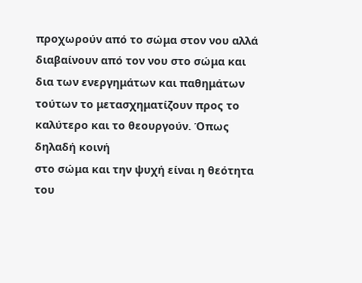προχωρούν από το σώμα στον νου αλλά
διαβαίνουν από τον νου στο σώμα και δια των ενεργημάτων και παθημάτων
τούτων το μετασχηματίζουν προς το καλύτερο και το θεουργούν. Όπως δηλαδή κοινή
στο σώμα και την ψυχή είναι η θεότητα του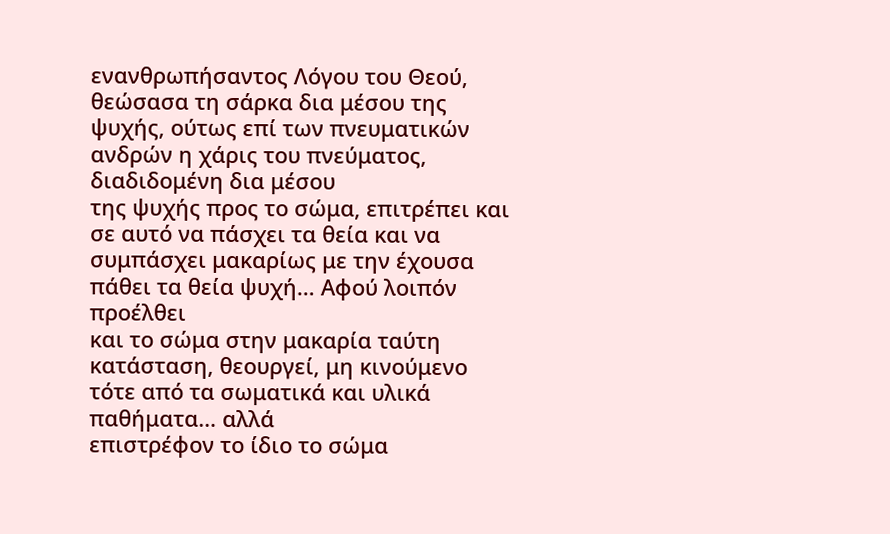ενανθρωπήσαντος Λόγου του Θεού,
θεώσασα τη σάρκα δια μέσου της ψυχής, ούτως επί των πνευματικών ανδρών η χάρις του πνεύματος, διαδιδομένη δια μέσου
της ψυχής προς το σώμα, επιτρέπει και σε αυτό να πάσχει τα θεία και να
συμπάσχει μακαρίως με την έχουσα πάθει τα θεία ψυχή… Αφού λοιπόν προέλθει
και το σώμα στην μακαρία ταύτη κατάσταση, θεουργεί, μη κινούμενο τότε από τα σωματικά και υλικά παθήματα… αλλά
επιστρέφον το ίδιο το σώμα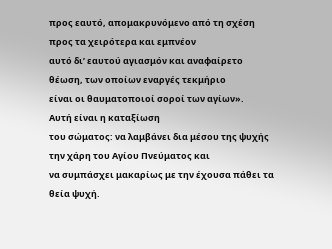προς εαυτό, απομακρυνόμενο από τη σχέση προς τα χειρότερα και εμπνέον
αυτό δι’ εαυτού αγιασμόν και αναφαίρετο θέωση, των οποίων εναργές τεκμήριο
είναι οι θαυματοποιοί σοροί των αγίων».
Αυτή είναι η καταξίωση
του σώματος: να λαμβάνει δια μέσου της ψυχής την χάρη του Αγίου Πνεύματος και
να συμπάσχει μακαρίως με την έχουσα πάθει τα θεία ψυχή.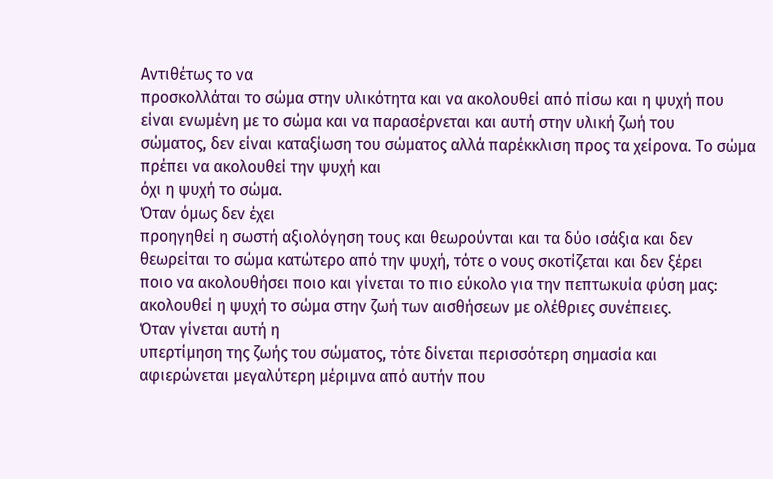Αντιθέτως το να
προσκολλάται το σώμα στην υλικότητα και να ακολουθεί από πίσω και η ψυχή που
είναι ενωμένη με το σώμα και να παρασέρνεται και αυτή στην υλική ζωή του
σώματος, δεν είναι καταξίωση του σώματος αλλά παρέκκλιση προς τα χείρονα. Το σώμα πρέπει να ακολουθεί την ψυχή και
όχι η ψυχή το σώμα.
Όταν όμως δεν έχει
προηγηθεί η σωστή αξιολόγηση τους και θεωρούνται και τα δύο ισάξια και δεν
θεωρείται το σώμα κατώτερο από την ψυχή, τότε ο νους σκοτίζεται και δεν ξέρει
ποιο να ακολουθήσει ποιο και γίνεται το πιο εύκολο για την πεπτωκυία φύση μας:
ακολουθεί η ψυχή το σώμα στην ζωή των αισθήσεων με ολέθριες συνέπειες.
Όταν γίνεται αυτή η
υπερτίμηση της ζωής του σώματος, τότε δίνεται περισσότερη σημασία και
αφιερώνεται μεγαλύτερη μέριμνα από αυτήν που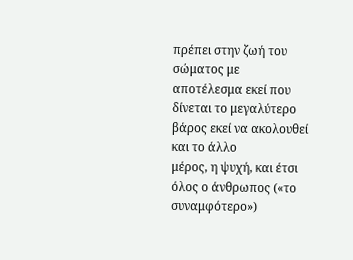πρέπει στην ζωή του σώματος με
αποτέλεσμα εκεί που δίνεται το μεγαλύτερο βάρος εκεί να ακολουθεί και το άλλο
μέρος, η ψυχή, και έτσι όλος ο άνθρωπος («το συναμφότερο»)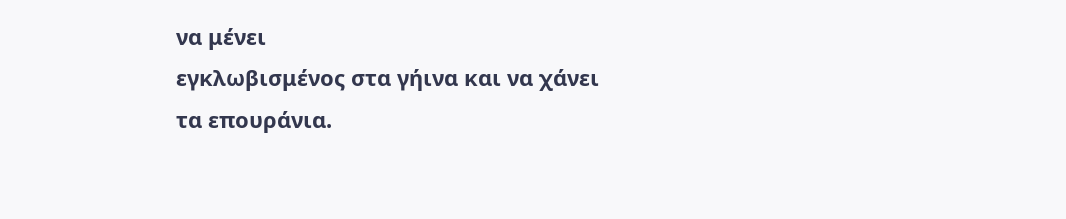να μένει
εγκλωβισμένος στα γήινα και να χάνει τα επουράνια.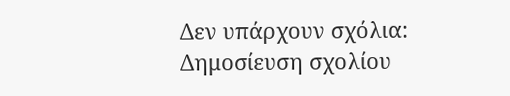Δεν υπάρχουν σχόλια:
Δημοσίευση σχολίου